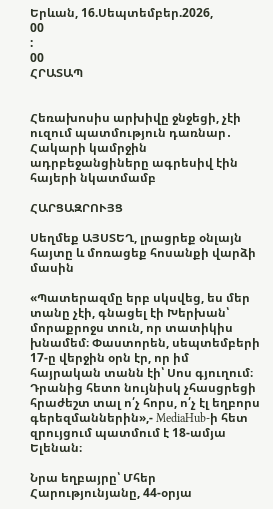Երևան, 16.Սեպտեմբեր.2026,
00
:
00
ՀՐԱՏԱՊ


Հեռախոսիս արխիվը ջնջեցի, չէի ուզում պատմություն դառնար․ Հակարի կամրջին ադրբեջանցիները ագրեսիվ էին հայերի նկատմամբ

ՀԱՐՑԱԶՐՈՒՅՑ

Սեղմեք ԱՅՍՏԵՂ, լրացրեք օնլայն հայտը և մոռացեք հոսանքի վարձի մասին

«Պատերազմը երբ սկսվեց, ես մեր տանը չէի, գնացել էի Խերխան՝ մորաքրոջս տուն, որ տատիկիս խնամեմ։ Փաստորեն, սեպտեմբերի 17-ը վերջին օրն էր, որ իմ հայրական տանն էի՝ Սոս գյուղում։ Դրանից հետո նույնիսկ չհասցրեցի հրաժեշտ տալ ո՛չ հորս, ո՛չ էլ եղբորս գերեզմաններին»,- MediaHub-ի հետ զրույցում պատմում է 18-ամյա Ելենան։

Նրա եղբայրը՝ Մհեր Հարությունյանը, 44-օրյա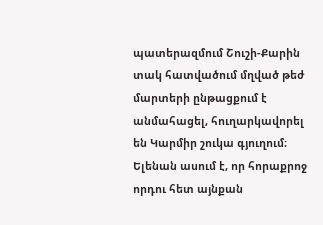պատերազմում Շուշի-Քարին տակ հատվածում մղված թեժ մարտերի ընթացքում է անմահացել, հուղարկավորել են Կարմիր շուկա գյուղում։ Ելենան ասում է, որ հորաքրոջ որդու հետ այնքան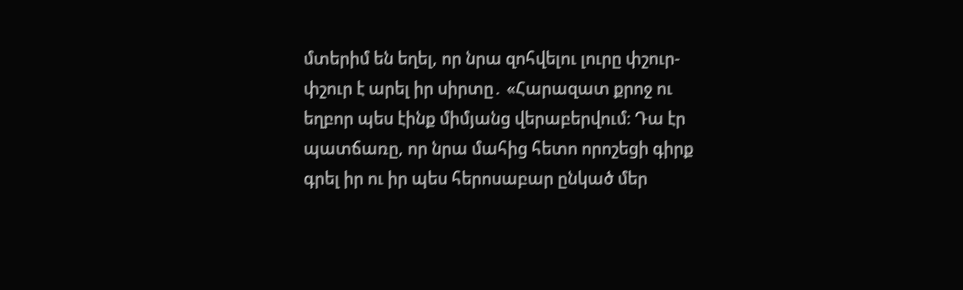մտերիմ են եղել, որ նրա զոհվելու լուրը փշուր-փշուր է արել իր սիրտը․ «Հարազատ քրոջ ու եղբոր պես էինք միմյանց վերաբերվում։ Դա էր պատճառը, որ նրա մահից հետո որոշեցի գիրք գրել իր ու իր պես հերոսաբար ընկած մեր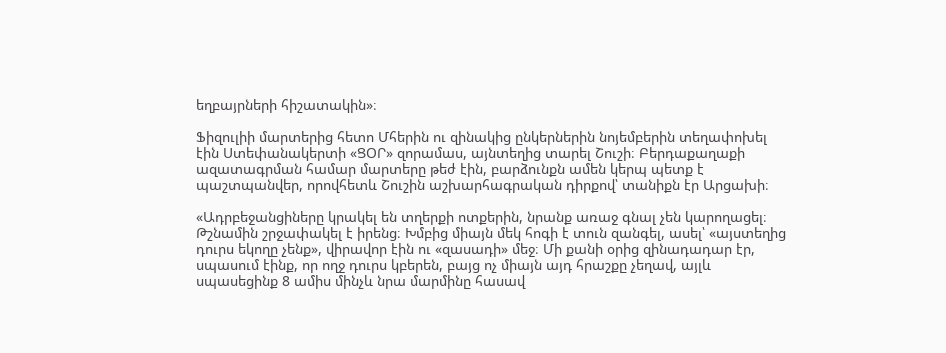եղբայրների հիշատակին»։

Ֆիզուլիի մարտերից հետո Մհերին ու զինակից ընկերներին նոյեմբերին տեղափոխել էին Ստեփանակերտի «ՑՕՐ» զորամաս, այնտեղից տարել Շուշի։ Բերդաքաղաքի ազատագրման համար մարտերը թեժ էին, բարձունքն ամեն կերպ պետք է պաշտպանվեր, որովհետև Շուշին աշխարհագրական դիրքով՝ տանիքն էր Արցախի։

«Ադրբեջանցիները կրակել են տղերքի ոտքերին, նրանք առաջ գնալ չեն կարողացել։ Թշնամին շրջափակել է իրենց։ Խմբից միայն մեկ հոգի է տուն զանգել, ասել՝ «այստեղից դուրս եկողը չենք», վիրավոր էին ու «զասադի» մեջ։ Մի քանի օրից զինադադար էր, սպասում էինք, որ ողջ դուրս կբերեն, բայց ոչ միայն այդ հրաշքը չեղավ, այլև սպասեցինք 8 ամիս մինչև նրա մարմինը հասավ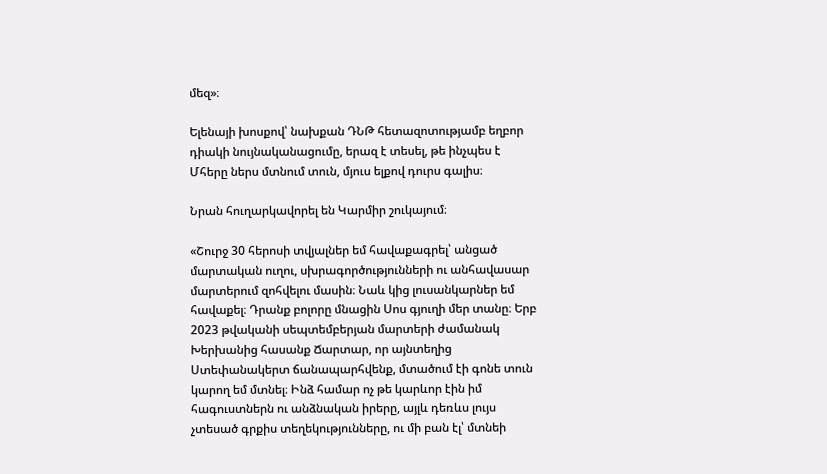մեզ»։

Ելենայի խոսքով՝ նախքան ԴՆԹ հետազոտությամբ եղբոր դիակի նույնականացումը, երազ է տեսել, թե ինչպես է Մհերը ներս մտնում տուն, մյուս ելքով դուրս գալիս։

Նրան հուղարկավորել են Կարմիր շուկայում։

«Շուրջ 30 հերոսի տվյալներ եմ հավաքագրել՝ անցած մարտական ուղու, սխրագործությունների ու անհավասար մարտերում զոհվելու մասին։ Նաև կից լուսանկարներ եմ հավաքել։ Դրանք բոլորը մնացին Սոս գյուղի մեր տանը։ Երբ 2023 թվականի սեպտեմբերյան մարտերի ժամանակ Խերխանից հասանք Ճարտար, որ այնտեղից Ստեփանակերտ ճանապարհվենք, մտածում էի գոնե տուն կարող եմ մտնել։ Ինձ համար ոչ թե կարևոր էին իմ հագուստներն ու անձնական իրերը, այլև դեռևս լույս չտեսած գրքիս տեղեկությունները, ու մի բան էլ՝ մտնեի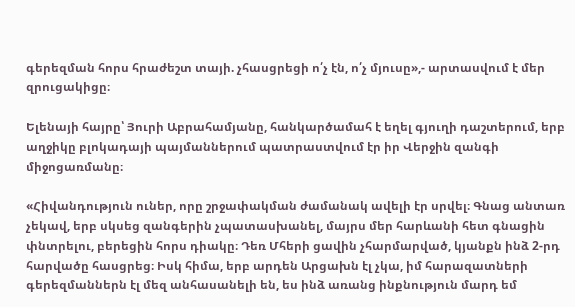գերեզման հորս հրաժեշտ տայի. չհասցրեցի ո՛չ էն, ո՛չ մյուսը»,- արտասվում է մեր զրուցակիցը։

Ելենայի հայրը՝ Յուրի Աբրահամյանը, հանկարծամահ է եղել գյուղի դաշտերում, երբ աղջիկը բլոկադայի պայմաններում պատրաստվում էր իր Վերջին զանգի միջոցառմանը։

«Հիվանդություն ուներ, որը շրջափակման ժամանակ ավելի էր սրվել։ Գնաց անտառ չեկավ, երբ սկսեց զանգերին չպատասխանել, մայրս մեր հարևանի հետ գնացին փնտրելու, բերեցին հորս դիակը։ Դեռ Մհերի ցավին չհարմարված, կյանքն ինձ 2-րդ հարվածը հասցրեց։ Իսկ հիմա, երբ արդեն Արցախն էլ չկա, իմ հարազատների գերեզմաններն էլ մեզ անհասանելի են, ես ինձ առանց ինքնություն մարդ եմ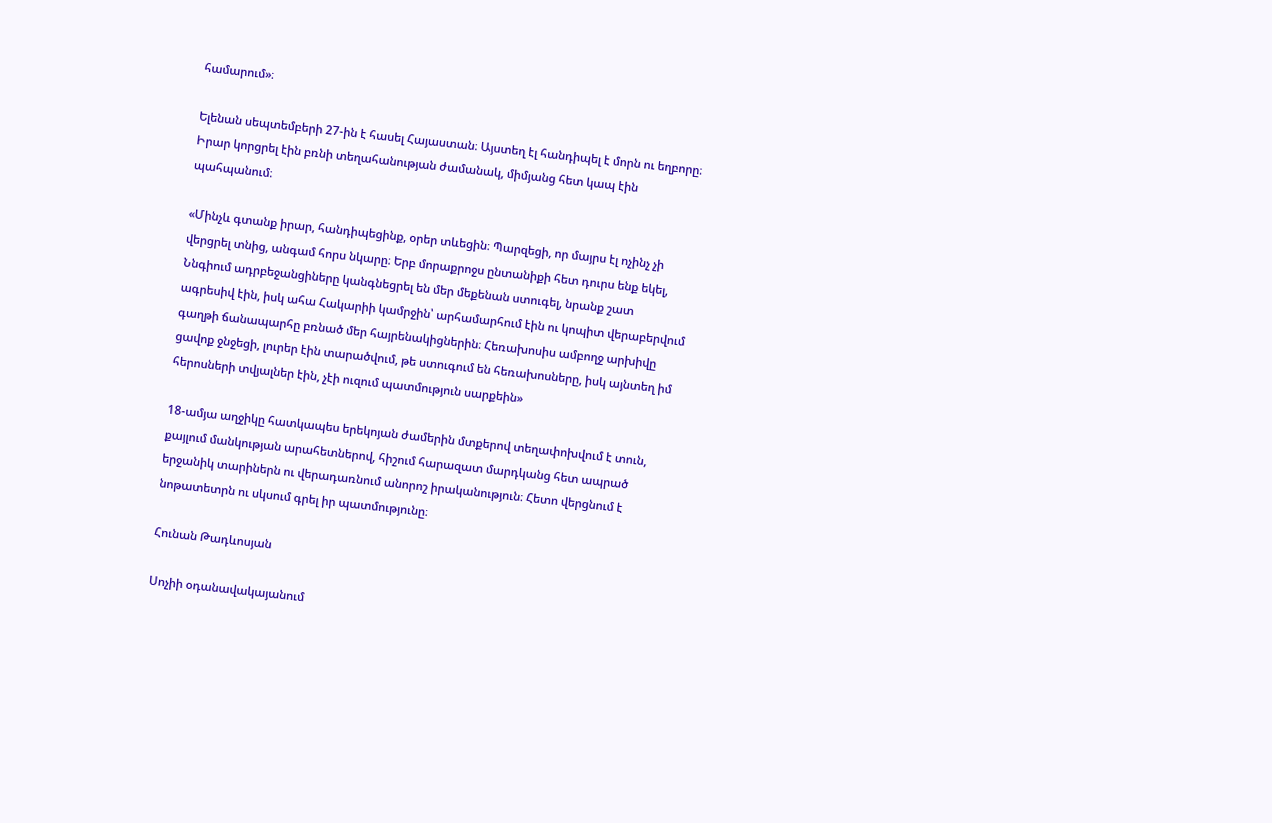համարում»։

Ելենան սեպտեմբերի 27-ին է հասել Հայաստան։ Այստեղ էլ հանդիպել է մորն ու եղբորը։ Իրար կորցրել էին բռնի տեղահանության ժամանակ, միմյանց հետ կապ էին պահպանում։

«Մինչև գտանք իրար, հանդիպեցինք, օրեր տևեցին։ Պարզեցի, որ մայրս էլ ոչինչ չի վերցրել տնից, անգամ հորս նկարը։ Երբ մորաքրոջս ընտանիքի հետ դուրս ենք եկել, Ննգիում ադրբեջանցիները կանգնեցրել են մեր մեքենան ստուգել, նրանք շատ ագրեսիվ էին, իսկ ահա Հակարիի կամրջին՝ արհամարհում էին ու կոպիտ վերաբերվում գաղթի ճանապարհը բռնած մեր հայրենակիցներին։ Հեռախոսիս ամբողջ արխիվը ցավոք ջնջեցի, լուրեր էին տարածվում, թե ստուգում են հեռախոսները, իսկ այնտեղ իմ հերոսների տվյալներ էին, չէի ուզում պատմություն սարքեին»

18-ամյա աղջիկը հատկապես երեկոյան ժամերին մտքերով տեղափոխվում է տուն, քայլում մանկության արահետներով, հիշում հարազատ մարդկանց հետ ապրած երջանիկ տարիներն ու վերադառնում անորոշ իրականություն։ Հետո վերցնում է նոթատետրն ու սկսում գրել իր պատմությունը։

Հունան Թադևոսյան

Սոչիի օդանավակայանում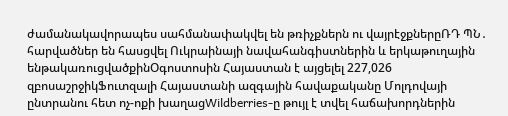ժամանակավորապես սահմանափակվել են թռիչքներն ու վայրէջքներըՌԴ ՊՆ․ հարվածներ են հասցվել Ուկրաինայի նավահանգիստներին և երկաթուղային ենթակառուցվածքինՕգոստոսին Հայաստան է այցելել 227,026 զբոսաշրջիկՖուտզալի Հայաստանի ազգային հավաքականը Մոլդովայի ընտրանու հետ ոչ-ոքի խաղացWildberries-ը թույլ է տվել հաճախորդներին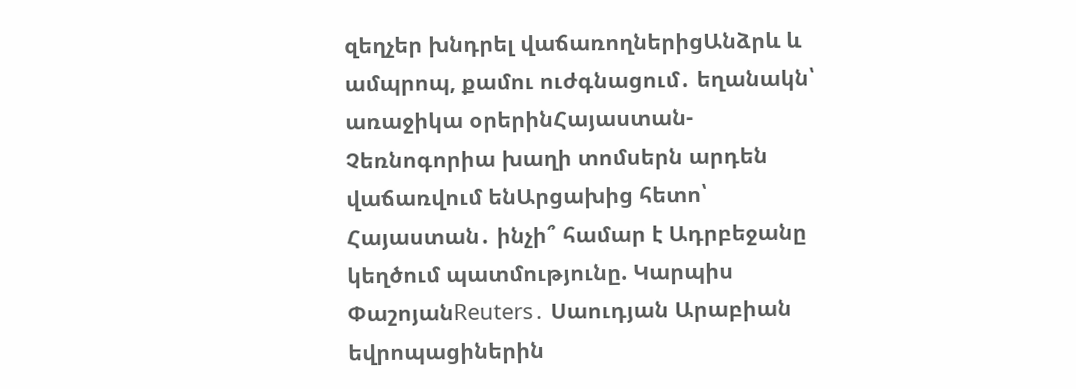զեղչեր խնդրել վաճառողներիցԱնձրև և ամպրոպ, քամու ուժգնացում․ եղանակն՝ առաջիկա օրերինՀայաստան-Չեռնոգորիա խաղի տոմսերն արդեն վաճառվում ենԱրցախից հետո՝ Հայաստան․ ինչի՞ համար է Ադրբեջանը կեղծում պատմությունը. Կարպիս ՓաշոյանReuters․ Սաուդյան Արաբիան եվրոպացիներին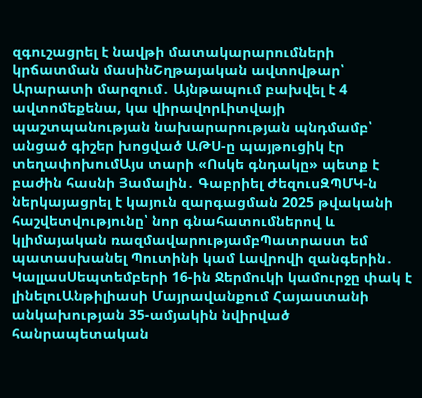զգուշացրել է նավթի մատակարարումների կրճատման մասինՇղթայական ավտովթար՝ Արարատի մարզում․ Այնթապում բախվել է 4 ավտոմեքենա, կա վիրավորԼիտվայի պաշտպանության նախարարության պնդմամբ՝ անցած գիշեր խոցված ԱԹՍ-ը պայթուցիկ էր տեղափոխումԱյս տարի «Ոսկե գնդակը» պետք է բաժին հասնի Յամալին․ Գաբրիել ԺեզուսԶՊՄԿ-ն ներկայացրել է կայուն զարգացման 2025 թվականի հաշվետվությունը՝ նոր գնահատումներով և կլիմայական ռազմավարությամբՊատրաստ եմ պատասխանել Պուտինի կամ Լավրովի զանգերին․ ԿալլասՍեպտեմբերի 16-ին Ջերմուկի կամուրջը փակ է լինելուԱնթիլիասի Մայրավանքում Հայաստանի անկախության 35-ամյակին նվիրված հանրապետական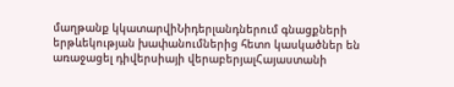մաղթանք կկատարվիՆիդերլանդներում գնացքների երթևեկության խափանումներից հետո կասկածներ են առաջացել դիվերսիայի վերաբերյալՀայաստանի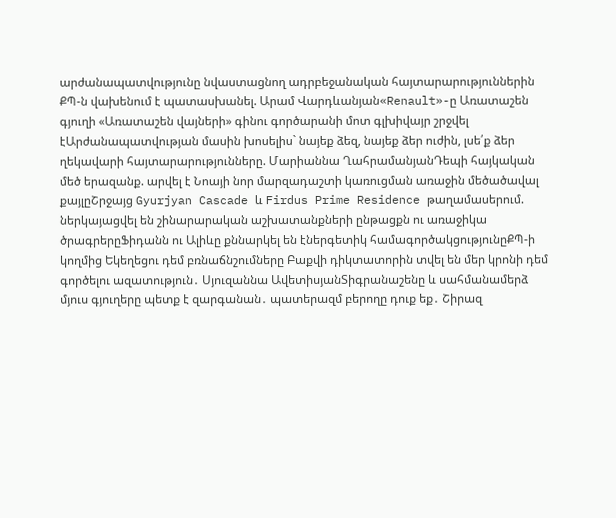արժանապատվությունը նվաստացնող ադրբեջանական հայտարարություններին ՔՊ-ն վախենում է պատասխանել. Արամ Վարդևանյան«Renault»-ը Առատաշեն գյուղի «Առատաշեն վայների» գինու գործարանի մոտ գլխիվայր շրջվել էԱրժանապատվության մասին խոսելիս` նայեք ձեզ, նայեք ձեր ուժին, լսե՛ք ձեր ղեկավարի հայտարարությունները. Մարիաննա ՂահրամանյանԴեպի հայկական մեծ երազանք. արվել է Նոայի նոր մարզադաշտի կառուցման առաջին մեծածավալ քայլըՇրջայց Gyurjyan Cascade և Firdus Prime Residence թաղամասերում. ներկայացվել են շինարարական աշխատանքների ընթացքն ու առաջիկա ծրագրերըՖիդանն ու Ալիևը քննարկել են էներգետիկ համագործակցությունըՔՊ-ի կողմից Եկեղեցու դեմ բռնաճնշումները Բաքվի դիկտատորին տվել են մեր կրոնի դեմ գործելու ազատություն․ Սյուզաննա ԱվետիսյանՏիգրանաշենը և սահմանամերձ մյուս գյուղերը պետք է զարգանան․ պատերազմ բերողը դուք եք․ Շիրազ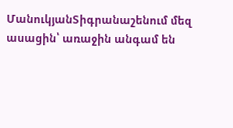ՄանուկյանՏիգրանաշենում մեզ ասացին՝ առաջին անգամ են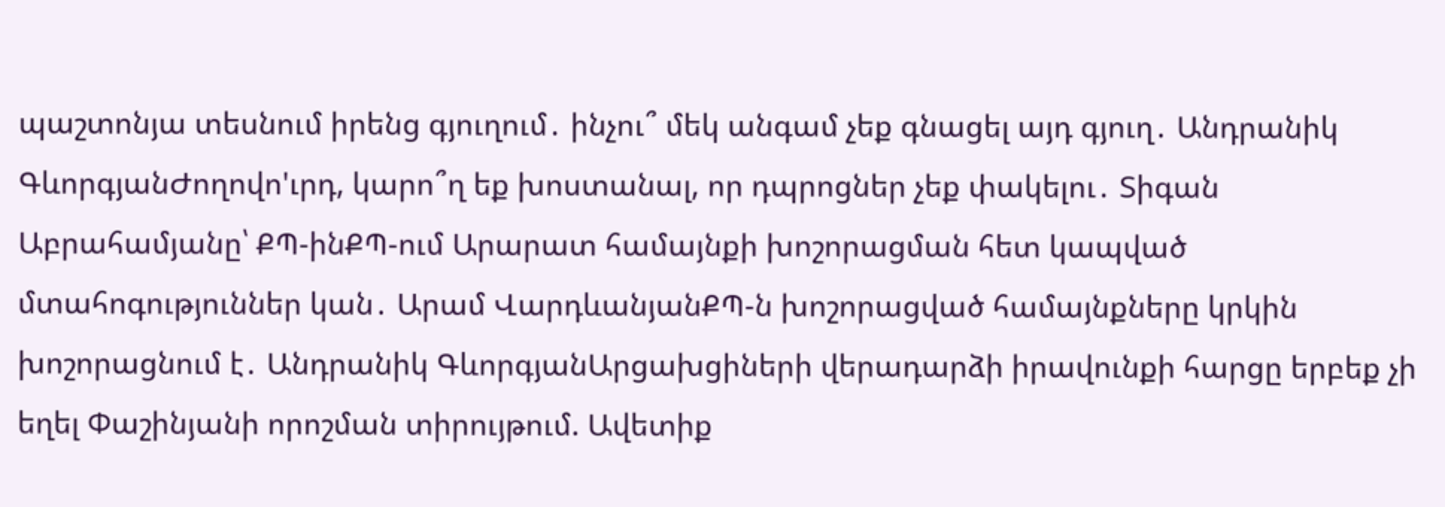պաշտոնյա տեսնում իրենց գյուղում․ ինչու՞ մեկ անգամ չեք գնացել այդ գյուղ․ Անդրանիկ ԳևորգյանԺողովո'ւրդ, կարո՞ղ եք խոստանալ, որ դպրոցներ չեք փակելու․ Տիգան Աբրահամյանը՝ ՔՊ-ինՔՊ-ում Արարատ համայնքի խոշորացման հետ կապված մտահոգություններ կան․ Արամ ՎարդևանյանՔՊ-ն խոշորացված համայնքները կրկին խոշորացնում է․ Անդրանիկ ԳևորգյանԱրցախցիների վերադարձի իրավունքի հարցը երբեք չի եղել Փաշինյանի որոշման տիրույթում. Ավետիք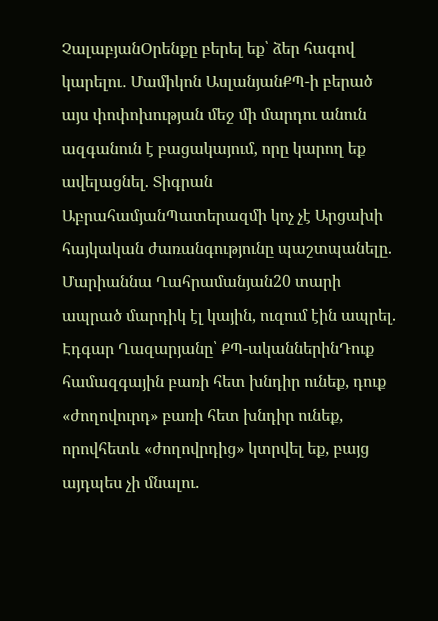ՉալաբյանՕրենքը բերել եք՝ ձեր հագով կարելու․ Մամիկոն ԱսլանյանՔՊ-ի բերած այս փոփոխության մեջ մի մարդու անուն ազգանուն է բացակայում, որը կարող եք ավելացնել. Տիգրան ԱբրահամյանՊատերազմի կոչ չէ Արցախի հայկական ժառանգությունը պաշտպանելը. Մարիաննա Ղահրամանյան20 տարի ապրած մարդիկ էլ կային, ուզում էին ապրել. Էդգար Ղազարյանը՝ ՔՊ-ականներինԴուք համազգային բառի հետ խնդիր ունեք, դուք «ժողովուրդ» բառի հետ խնդիր ունեք, որովհետև «ժողովրդից» կտրվել եք, բայց այդպես չի մնալու.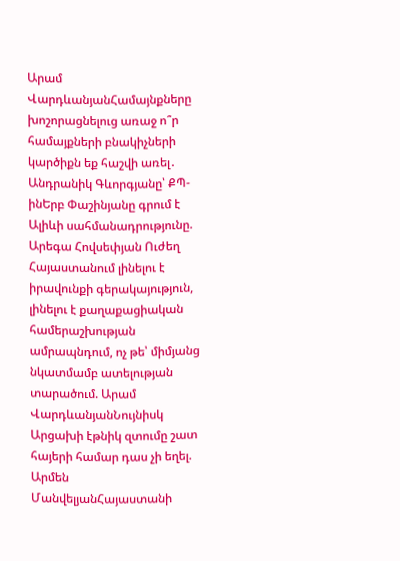Արամ ՎարդևանյանՀամայնքները խոշորացնելուց առաջ ո՞ր համայքների բնակիչների կարծիքն եք հաշվի առել․ Անդրանիկ Գևորգյանը՝ ՔՊ-ինԵրբ Փաշինյանը գրում է Ալիևի սահմանադրությունը. Արեգա Հովսեփյան Ուժեղ Հայաստանում լինելու է իրավունքի գերակայություն, լինելու է քաղաքացիական համերաշխության ամրապնդում, ոչ թե՝ միմյանց նկատմամբ ատելության տարածում. Արամ ՎարդևանյանՆույնիսկ Արցախի էթնիկ զտումը շատ հայերի համար դաս չի եղել. Արմեն ՄանվելյանՀայաստանի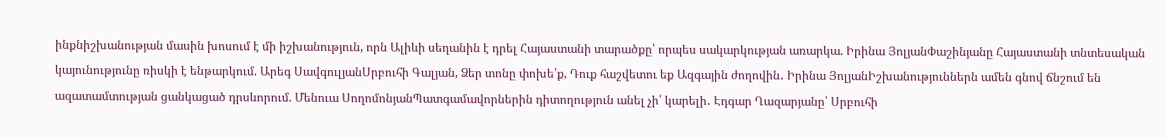ինքնիշխանության մասին խոսում է մի իշխանություն, որն Ալիևի սեղանին է դրել Հայաստանի տարածքը՝ որպես սակարկության առարկա. Իրինա ՅոլյանՓաշինյանը Հայաստանի տնտեսական կայունությունը ռիսկի է ենթարկում. Արեգ ՍավգուլյանՍրբուհի Գալյան, Ձեր տոնը փոխե՛ք, Դուք հաշվետու եք Ազգային ժողովին․ Իրինա ՅոլյանԻշխանություններն ամեն գնով ճնշում են ազատամտության ցանկացած դրսևորում. Մենուա ՍողոմոնյանՊատգամավորներին դիտողություն անել չի՛ կարելի․ Էդգար Ղազարյանը՝ Սրբուհի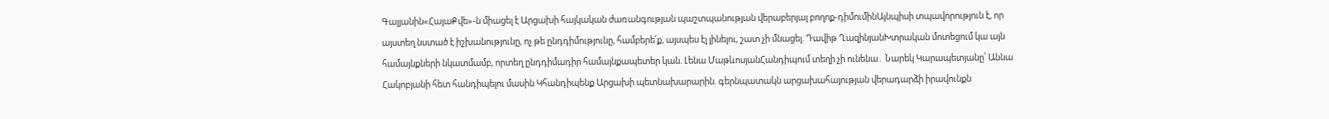Գալյանին«ՀայաՔվե»-ն միացել է Արցախի հայկական ժառանգության պաշտպանության վերաբերյալ բողոք-դիմումինԱյնպիսի տպավորություն է, որ այստեղ նստած է իշխանությունը, ոչ թե ընդդիմությունը, համբերե՛ք, այսպես էլ լինելու, շատ չի մնացել. Դավիթ ՂազինյանԽտրական մոտեցում կա այն համայնքների նկատմամբ, որտեղ ընդդիմադիր համայնքապետեր կան. Լենա ՄաթևոսյանՀանդիպում տեղի չի ունենա․ Նարեկ Կարապետյանը՝ Աննա Հակոբյանի հետ հանդիպելու մասին Կհանդիպենք Արցախի պետնախարարին. գերնպատակն արցախահայության վերադարձի իրավունքն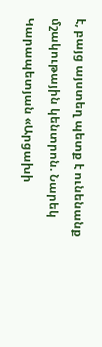է, բայց այստեղ պետք է ունենանք մշակութային կենտրոն. Նարեկ Կարապետյան «Արցախի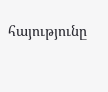հայությունը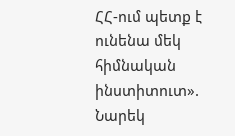ՀՀ-ում պետք է ունենա մեկ հիմնական ինստիտուտ». Նարեկ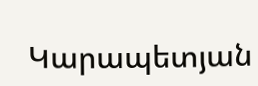Կարապետյան